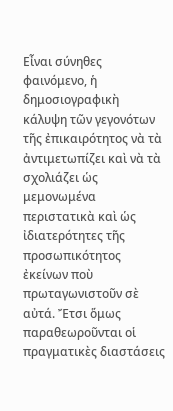Εἶναι σύνηθες
φαινόμενο, ἡ δημοσιογραφικὴ κάλυψη τῶν γεγονότων τῆς ἐπικαιρότητος νὰ τὰ ἀντιμετωπίζει καὶ νὰ τὰ σχολιάζει ὡς μεμονωμένα περιστατικὰ καὶ ὡς ἰδιατερότητες τῆς προσωπικότητος ἐκείνων ποὺ πρωταγωνιστοῦν σὲ αὐτά. Ἔτσι ὅμως παραθεωροῦνται οἱ πραγματικὲς διαστάσεις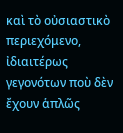καὶ τὸ οὐσιαστικὸ περιεχόμενο, ἰδιαιτέρως γεγονότων ποὺ δὲν ἔχουν ἁπλῶς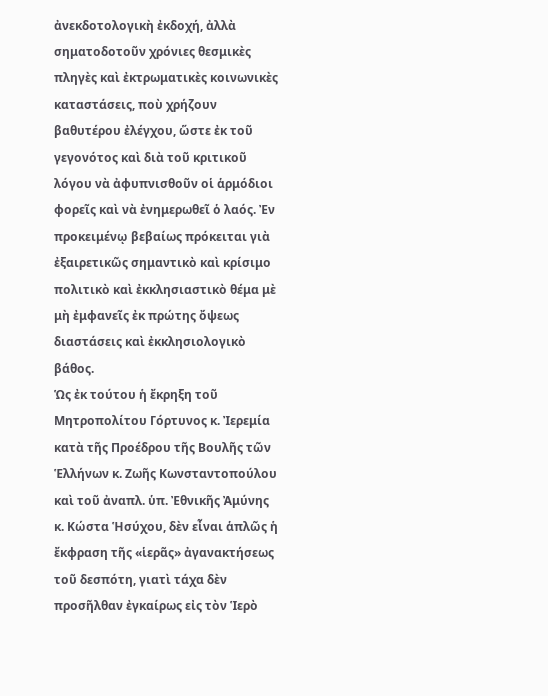ἀνεκδοτολογικὴ ἐκδοχή, ἀλλὰ σηματοδοτοῦν χρόνιες θεσμικὲς πληγὲς καὶ ἐκτρωματικὲς κοινωνικὲς καταστάσεις, ποὺ χρήζουν βαθυτέρου ἐλέγχου, ὥστε ἐκ τοῦ γεγονότος καὶ διὰ τοῦ κριτικοῦ λόγου νὰ ἀφυπνισθοῦν οἱ ἁρμόδιοι φορεῖς καὶ νὰ ἐνημερωθεῖ ὁ λαός. Ἐν προκειμένῳ βεβαίως πρόκειται γιὰ ἐξαιρετικῶς σημαντικὸ καὶ κρίσιμο πολιτικὸ καὶ ἐκκλησιαστικὸ θέμα μὲ μὴ ἐμφανεῖς ἐκ πρώτης ὄψεως διαστάσεις καὶ ἐκκλησιολογικὸ βάθος.
Ὡς ἐκ τούτου ἡ ἔκρηξη τοῦ Μητροπολίτου Γόρτυνος κ. Ἰερεμία κατὰ τῆς Προέδρου τῆς Βουλῆς τῶν Ἑλλήνων κ. Ζωῆς Κωνσταντοπούλου καὶ τοῦ ἀναπλ. ὑπ. Ἐθνικῆς Ἀμύνης κ. Κώστα Ἡσύχου, δὲν εἶναι ἁπλῶς ἡ ἔκφραση τῆς «ἱερᾶς» ἀγανακτήσεως τοῦ δεσπότη, γιατὶ τάχα δὲν προσῆλθαν ἐγκαίρως εἰς τὸν Ἱερὸ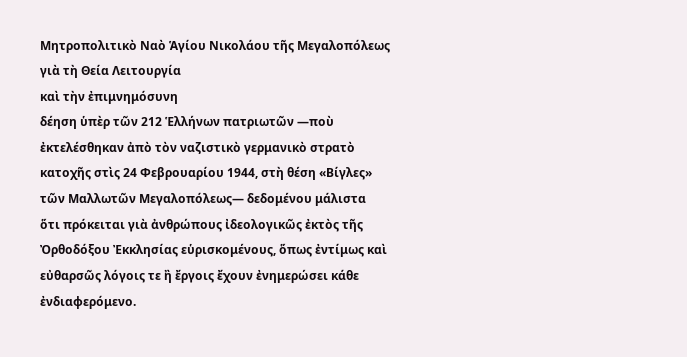Μητροπολιτικὸ Ναὸ Ἁγίου Νικολάου τῆς Μεγαλοπόλεως γιὰ τὴ Θεία Λειτουργία
καὶ τὴν ἐπιμνημόσυνη
δέηση ὑπὲρ τῶν 212 Ἑλλήνων πατριωτῶν ―ποὺ ἐκτελέσθηκαν ἀπὸ τὸν ναζιστικὸ γερμανικὸ στρατὸ κατοχῆς στὶς 24 Φεβρουαρίου 1944, στὴ θέση «Βίγλες» τῶν Μαλλωτῶν Μεγαλοπόλεως― δεδομένου μάλιστα
ὅτι πρόκειται γιὰ ἀνθρώπους ἰδεολογικῶς ἐκτὸς τῆς Ὀρθοδόξου Ἐκκλησίας εὑρισκομένους, ὅπως ἐντίμως καὶ εὐθαρσῶς λόγοις τε ἢ ἔργοις ἔχουν ἐνημερώσει κάθε ἐνδιαφερόμενο.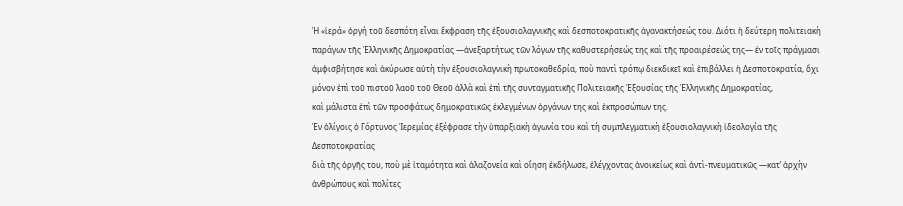Ἡ «ἱερά» ὀργή τοῦ δεσπότη εἶναι ἔκφραση τῆς ἐξουσιολαγνικῆς καὶ δεσποτοκρατικῆς ἀγανακτήσεώς του. Διότι ἡ δεύτερη πολιτειακὴ παράγων τῆς Ἑλληνικῆς Δημοκρατίας ―ἀνεξαρτήτως τῶν λόγων τῆς καθυστερήσεώς της καὶ τῆς προαιρέσεώς της― ἐν τοῖς πράγμασι ἀμφισβήτησε καὶ ἀκύρωσε αὐτὴ τὴν ἐξουσιολαγνικὴ πρωτοκαθεδρία, ποὺ παντὶ τρόπῳ διεκδικεῖ καὶ ἐπιβάλλει ἡ Δεσποτοκρατία, ὄχι μόνον ἐπὶ τοῦ πιστοῦ λαοῦ τοῦ Θεοῦ ἀλλὰ καὶ ἐπὶ τῆς συνταγματικῆς Πολιτειακῆς Ἐξουσίας τῆς Ἑλληνικῆς Δημοκρατίας,
καὶ μάλιστα ἐπὶ τῶν προσφάτως δημοκρατικῶς ἐκλεγμένων ὀργάνων της καὶ ἐκπροσώπων της.
Ἐν ὀλίγοις ὁ Γόρτυνος Ἱερεμίας ἐξέφρασε τὴν ὑπαρξιακὴ ἀγωνία του καὶ τὴ συμπλεγματικὴ ἐξουσιολαγνικὴ ἰδεολογία τῆς Δεσποτοκρατίας
διὰ τῆς ὀργῆς του, ποὺ μὲ ἰταμότητα καὶ ἀλαζονεία καὶ οἴηση ἐκδήλωσε, ἐλέγχοντας ἀνοικείως καὶ ἀντὶ-πνευματικῶς ―κατ’ ἀρχὴν ἀνθρώπους καὶ πολίτες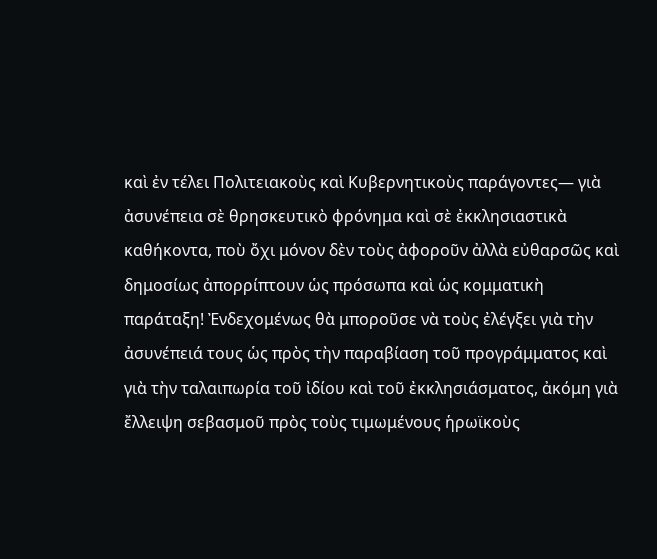καὶ ἐν τέλει Πολιτειακοὺς καὶ Κυβερνητικοὺς παράγοντες― γιὰ ἀσυνέπεια σὲ θρησκευτικὸ φρόνημα καὶ σὲ ἐκκλησιαστικὰ καθήκοντα, ποὺ ὄχι μόνον δὲν τοὺς ἀφοροῦν ἀλλὰ εὐθαρσῶς καὶ δημοσίως ἀπορρίπτουν ὡς πρόσωπα καὶ ὡς κομματικὴ παράταξη! Ἐνδεχομένως θὰ μποροῦσε νὰ τοὺς ἐλέγξει γιὰ τὴν ἀσυνέπειά τους ὡς πρὸς τὴν παραβίαση τοῦ προγράμματος καὶ γιὰ τὴν ταλαιπωρία τοῦ ἰδίου καὶ τοῦ ἐκκλησιάσματος, ἀκόμη γιὰ ἔλλειψη σεβασμοῦ πρὸς τοὺς τιμωμένους ἡρωϊκοὺς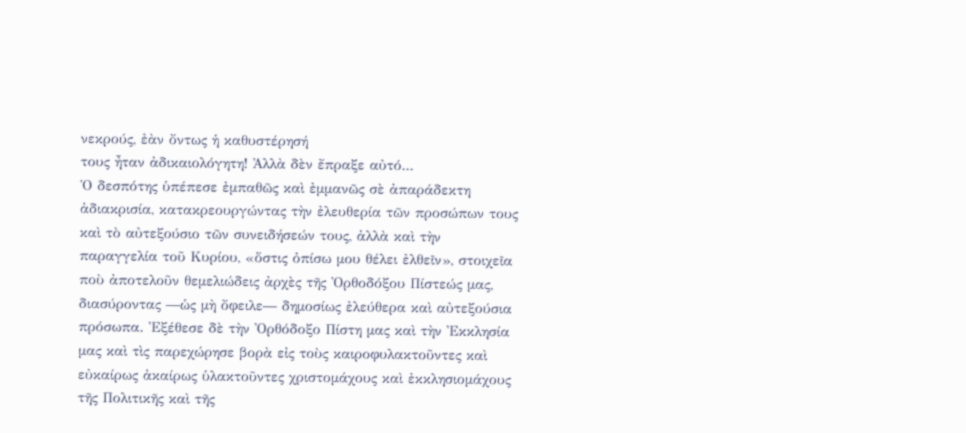νεκρούς, ἐὰν ὄντως ἡ καθυστέρησή
τους ἦταν ἀδικαιολόγητη! Ἀλλὰ δὲν ἔπραξε αὐτό...
Ὁ δεσπότης ὑπέπεσε ἐμπαθῶς καὶ ἐμμανῶς σὲ ἀπαράδεκτη ἀδιακρισία, κατακρεουργώντας τὴν ἐλευθερία τῶν προσώπων τους
καὶ τὸ αὐτεξούσιο τῶν συνειδήσεών τους, ἀλλὰ καὶ τὴν παραγγελία τοῦ Κυρίου, «ὅστις ὀπίσω μου θέλει ἐλθεῖν», στοιχεῖα ποὺ ἀποτελοῦν θεμελιώδεις ἀρχὲς τῆς Ὀρθοδόξου Πίστεώς μας, διασύροντας ―ὡς μὴ ὄφειλε― δημοσίως ἐλεύθερα καὶ αὐτεξούσια
πρόσωπα. Ἐξέθεσε δὲ τὴν Ὀρθόδοξο Πίστη μας καὶ τὴν Ἐκκλησία μας καὶ τὶς παρεχώρησε βορὰ εἰς τοὺς καιροφυλακτοῦντες καὶ εὐκαίρως ἀκαίρως ὑλακτοῦντες χριστομάχους καὶ ἐκκλησιομάχους τῆς Πολιτικῆς καὶ τῆς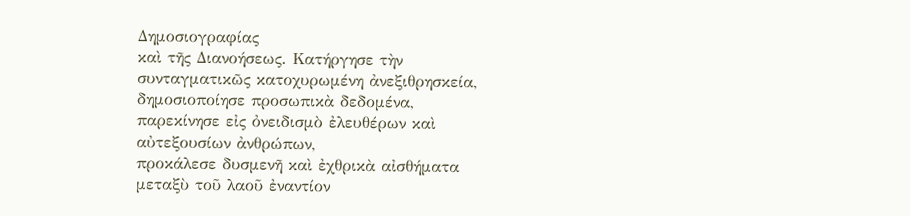Δημοσιογραφίας
καὶ τῆς Διανοήσεως. Κατήργησε τὴν συνταγματικῶς κατοχυρωμένη ἀνεξιθρησκεία, δημοσιοποίησε προσωπικὰ δεδομένα,
παρεκίνησε εἰς ὀνειδισμὸ ἐλευθέρων καὶ αὐτεξουσίων ἀνθρώπων,
προκάλεσε δυσμενῆ καὶ ἐχθρικὰ αἰσθήματα μεταξὺ τοῦ λαοῦ ἐναντίον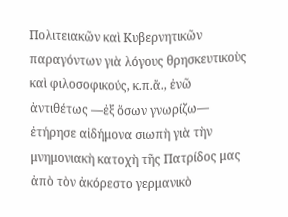Πολιτειακῶν καὶ Κυβερνητικῶν παραγόντων γιὰ λόγους θρησκευτικοὺς καὶ φιλοσοφικούς, κ.π.ἄ., ἐνῶ ἀντιθέτως ―ἐξ ὅσων γνωρίζω― ἐτήρησε αἰδήμονα σιωπὴ γιὰ τὴν μνημονιακὴ κατοχὴ τῆς Πατρίδος μας ἀπὸ τὸν ἀκόρεστο γερμανικὸ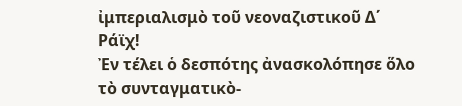ἰμπεριαλισμὸ τοῦ νεοναζιστικοῦ Δ΄ Ράϊχ!
Ἐν τέλει ὁ δεσπότης ἀνασκολόπησε ὅλο τὸ συνταγματικὸ-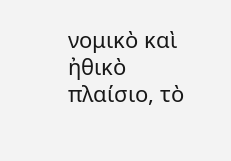νομικὸ καὶ ἠθικὸ πλαίσιο, τὸ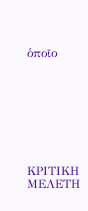ὁποῖο








ΚΡΙΤΙΚΗ ΜΕΛΕΤΗ